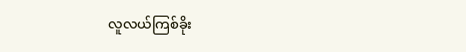လူလယ်ကြစ်ခိုး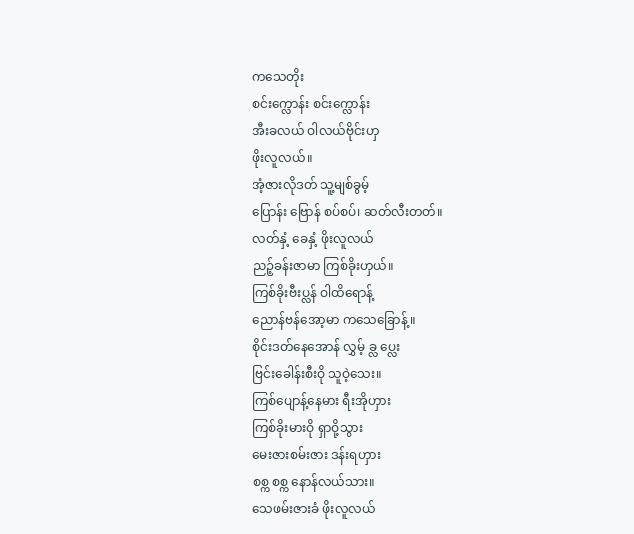ကသေတိုး
စင်းက္လောန်း စင်းက္လောန်း
အီးခလယ် ဝါလယ်ဗိုင်းဟှ
ဖိုးလူလယ်။
အံ့ဇားလိုဒတ် သူ့မျစ်ခွမ့်
ပြောန်း ဗြောန် စပ်စပ်၊ ဆတ်လီးတတ်။
လတ်နှံ့ ခေနှံ့ ဖိုးလူလယ်
ညဉ့်ခန်းဇာမာ ကြစ်ခိုးဟှယ်။
ကြစ်ခိုးဗီးပ္လန် ဝါထိရောန့်
ညောန်ဗန်အော့မာ ကသေခြောန့်။
စိုင်းဒတ်နေအောန် လွှမ့် ခ္လ ပ္လေး
ဗြင်းခေါန်းစီးဝို သူဝဲ့သေး။
ကြစ်ပျောန့်နေမား ရီးအိုဟှား
ကြစ်ခိုးမားဝို ရှာဝို့သွား
မေးဇားစမ်းဇား ဒန်းရဟှား
စစ္က စစ္က နောန်လယ်သား။
သေဖမ်းဇားခံ ဖိုးလူလယ်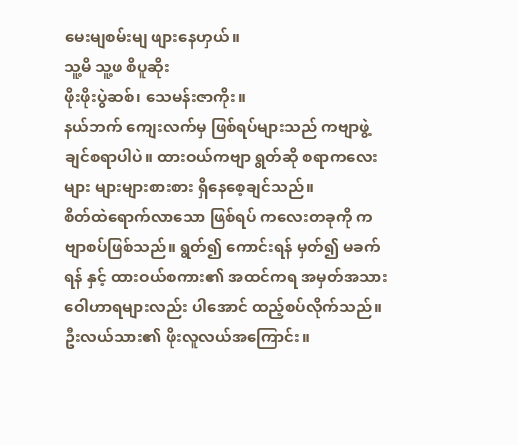မေးမျစမ်းမျ ဖျားနေဟှယ်။
သူ့မိ သူ့ဖ စိပူဆိုး
ဖိုးဖိုးပွဲဆစ်၊ သေမန်းဇာကိုး။
နယ်ဘက် ကျေးလက်မှ ဖြစ်ရပ်များသည် ကဗျာဖွဲ့ချင်စရာပါပဲ။ ထားဝယ်ကဗျာ ရွတ်ဆို စရာကလေးများ များများစားစား ရှိနေစေ့ချင်သည်။
စိတ်ထဲရောက်လာသော ဖြစ်ရပ် ကလေးတခုကို ကဗျာစပ်ဖြစ်သည်။ ရွတ်၍ ကောင်းရန် မှတ်၍ မခက်ရန် နှင့် ထားဝယ်စကား၏ အထင်ကရ အမှတ်အသား ဝေါဟာရများလည်း ပါအောင် ထည့်စပ်လိုက်သည်။
ဦးလယ်သား၏ ဖိုးလူလယ်အကြောင်း။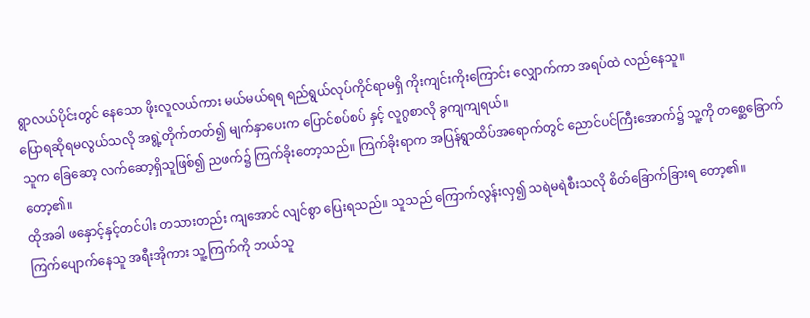ရွာလယ်ပိုင်းတွင် နေသော ဖိုးလူလယ်ကား မယ်မယ်ရရ ရည်ရွယ်လုပ်ကိုင်ရာမရှိ ကိုးကျင်းကိုးကြောင်း လျှောက်ကာ အရပ်ထဲ လည်နေသူ။
ပြောရဆိုရမလွယ်သလို အရွဲ့တိုက်တတ်၍ မျက်နှာပေးက ပြောင်စပ်စပ် နှင့် လူဂွစာလို ခွကျကျရယ်။
သူက ခြေဆော့ လက်ဆော့ရှိသူဖြစ်၍ ညဖက်၌ ကြက်ခိုးတော့သည်။ ကြက်ခိုးရာက အပြန်ရွာထိပ်အရောက်တွင် ညောင်ပင်ကြီးအောက်၌ သူ့ကို တစ္ဆေခြောက်တော့၏။
ထိုအခါ ဖနှောင့်နှင့်တင်ပါး တသားတည်း ကျအောင် လျင်စွာ ပြေးရသည်။ သူသည် ကြောက်လွန်းလှ၍ သရဲမရဲစီးသလို စိတ်ခြောက်ခြားရ တော့၏။
ကြက်ပျောက်နေသူ အရီးအိုကား သူ့ကြက်ကို ဘယ်သူ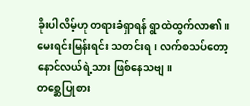ခိုးပါလိမ့်ဟု တရားခံရှာရန် ရွာထဲထွက်လာ၏။
မေးရင်းမြန်းရင်း သတင်းရ၊ လက်စသပ်တော့ နောင်လယ်ရဲ့သား ဖြစ်နေသဗျ။
တစ္ဆေပြုစား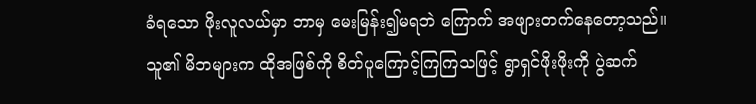ခံရသော ဖိုးလူလယ်မှာ ဘာမှ မေးမြန်း၍မရဘဲ ကြောက် အဖျားတက်နေတော့သည်။
သူ၏ မိဘများက ထိုအဖြစ်ကို စိတ်ပူကြောင့်ကြကြသဖြင့် ရွာရှင်ဖိုးဖိုးကို ပွဲဆက်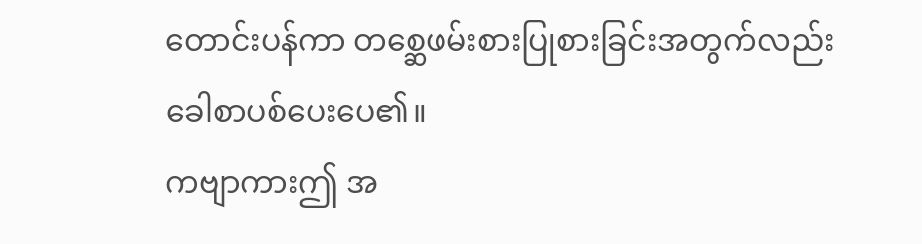တောင်းပန်ကာ တစ္ဆေဖမ်းစားပြုစားခြင်းအတွက်လည်း ခေါစာပစ်ပေးပေ၏။
ကဗျာကားဤ အ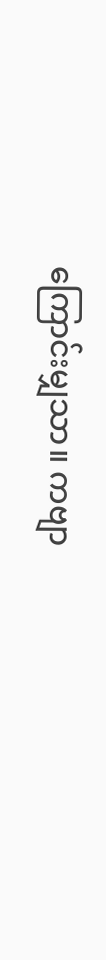ကြောင်းမျှသာ။ ကဗျာ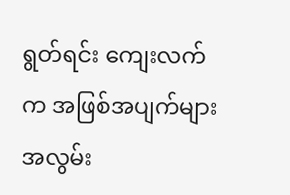ရွတ်ရင်း ကျေးလက်က အဖြစ်အပျက်များ အလွမ်း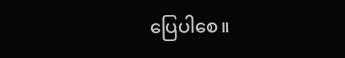ပြေပါစေ။